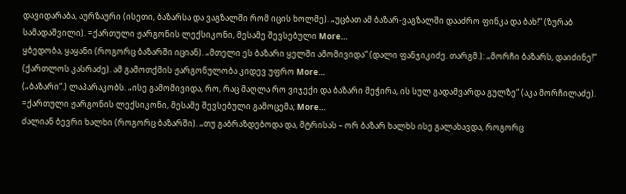დავიდარაბა, აურზაური (ისეთი, ბაზარსა და ვაგზალში რომ იცის ხოლმე). „უცბათ ამ ბაზარ-ვაგზალში დააძრო ფინკა და ბახ!“ (ზურაბ სამადაშვილი). =ქართული ჟარგონის ლექსიკონი, მესამე შევსებული More…
ყბედობა, ყაყანი (როგორც ბაზარში იციან). „მთელი ეს ბაზარი ყელში ამომივიდა“ (დალი ფანჯიკიძე. თარგმ.): „მორჩი ბაზარს, დაიძინე!“ (ქართლოს კასრაძე). ამ გამოთქმის ჟარგონულობა კიდევ უფრო More…
(„ბაზარი“.) ლაპარაკობს. „ისე გამომივიდა, რო, რაც მაღლა რო ვიჯექი და ბაზარი მეჭირა, ის სულ გადამვარდა გულზე“ (აკა მორჩილაძე). =ქართული ჟარგონის ლექსიკონი, მესამე შევსებული გამოცემა; More…
ძალიან ბევრი ხალხი (როგორც ბაზარში). „თუ გაბრაზდებოდა და, მტრისას – ორ ბაზარ ხალხს ისე გალახავდა, როგორც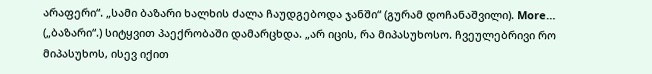არაფერი“. „სამი ბაზარი ხალხის ძალა ჩაუდგებოდა ჯანში“ (გურამ დოჩანაშვილი). More…
(„ბაზარი“.) სიტყვით პაექრობაში დამარცხდა. „არ იცის, რა მიპასუხოსო. ჩვეულებრივი რო მიპასუხოს, ისევ იქით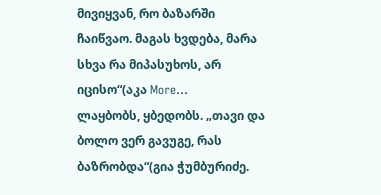მივიყვან, რო ბაზარში ჩაიწვაო. მაგას ხვდება, მარა სხვა რა მიპასუხოს, არ იცისო“(აკა More…
ლაყბობს, ყბედობს. „თავი და ბოლო ვერ გავუგე, რას ბაზრობდა“(გია ჭუმბურიძე.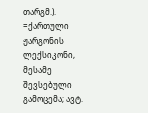თარგმ.). =ქართული ჟარგონის ლექსიკონი, მესამე შევსებული გამოცემა; ავტ.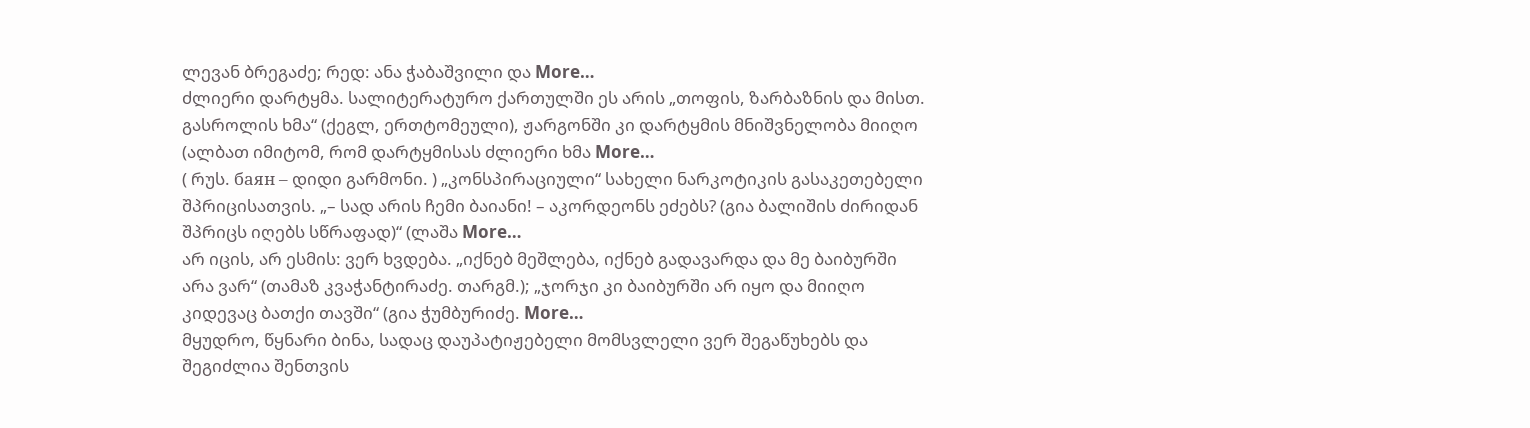ლევან ბრეგაძე; რედ: ანა ჭაბაშვილი და More…
ძლიერი დარტყმა. სალიტერატურო ქართულში ეს არის „თოფის, ზარბაზნის და მისთ. გასროლის ხმა“ (ქეგლ, ერთტომეული), ჟარგონში კი დარტყმის მნიშვნელობა მიიღო (ალბათ იმიტომ, რომ დარტყმისას ძლიერი ხმა More…
( რუს. баян – დიდი გარმონი. ) „კონსპირაციული“ სახელი ნარკოტიკის გასაკეთებელი შპრიცისათვის. „– სად არის ჩემი ბაიანი! – აკორდეონს ეძებს? (გია ბალიშის ძირიდან შპრიცს იღებს სწრაფად)“ (ლაშა More…
არ იცის, არ ესმის: ვერ ხვდება. „იქნებ მეშლება, იქნებ გადავარდა და მე ბაიბურში არა ვარ“ (თამაზ კვაჭანტირაძე. თარგმ.); „ჯორჯი კი ბაიბურში არ იყო და მიიღო კიდევაც ბათქი თავში“ (გია ჭუმბურიძე. More…
მყუდრო, წყნარი ბინა, სადაც დაუპატიჟებელი მომსვლელი ვერ შეგაწუხებს და შეგიძლია შენთვის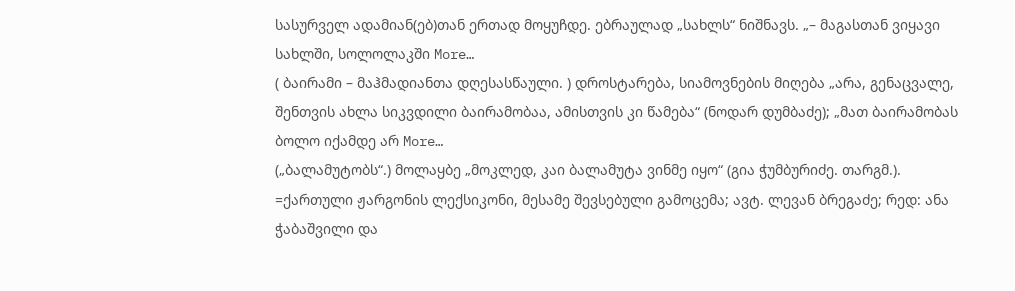სასურველ ადამიან(ებ)თან ერთად მოყუჩდე. ებრაულად „სახლს“ ნიშნავს. „– მაგასთან ვიყავი სახლში, სოლოლაკში More…
( ბაირამი – მაჰმადიანთა დღესასწაული. ) დროსტარება, სიამოვნების მიღება „არა, გენაცვალე, შენთვის ახლა სიკვდილი ბაირამობაა, ამისთვის კი წამება“ (ნოდარ დუმბაძე); „მათ ბაირამობას ბოლო იქამდე არ More…
(„ბალამუტობს“.) მოლაყბე „მოკლედ, კაი ბალამუტა ვინმე იყო“ (გია ჭუმბურიძე. თარგმ.). =ქართული ჟარგონის ლექსიკონი, მესამე შევსებული გამოცემა; ავტ. ლევან ბრეგაძე; რედ: ანა ჭაბაშვილი და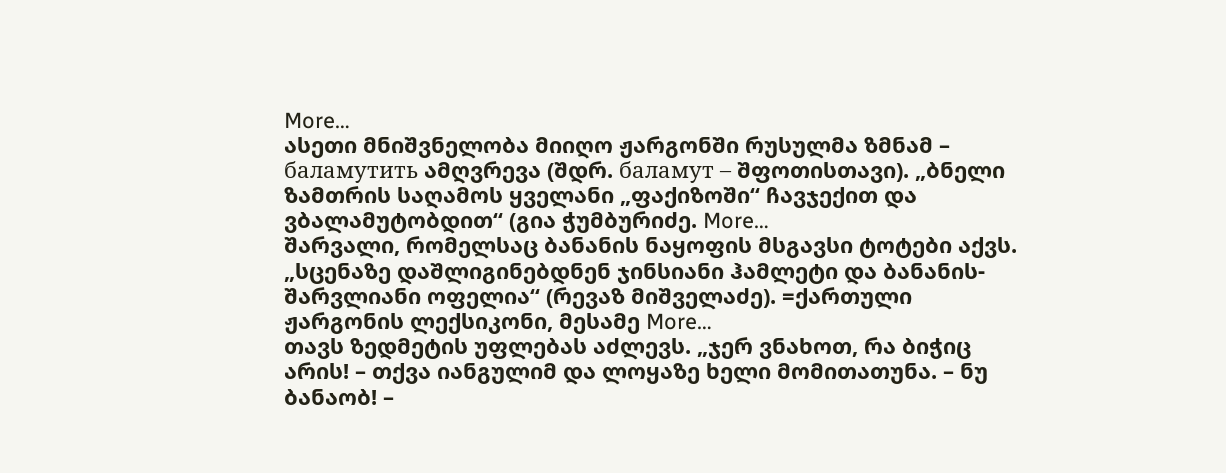More…
ასეთი მნიშვნელობა მიიღო ჟარგონში რუსულმა ზმნამ – баламутить ამღვრევა (შდრ. баламут – შფოთისთავი). „ბნელი ზამთრის საღამოს ყველანი „ფაქიზოში“ ჩავჯექით და ვბალამუტობდით“ (გია ჭუმბურიძე. More…
შარვალი, რომელსაც ბანანის ნაყოფის მსგავსი ტოტები აქვს. „სცენაზე დაშლიგინებდნენ ჯინსიანი ჰამლეტი და ბანანის-შარვლიანი ოფელია“ (რევაზ მიშველაძე). =ქართული ჟარგონის ლექსიკონი, მესამე More…
თავს ზედმეტის უფლებას აძლევს. „ჯერ ვნახოთ, რა ბიჭიც არის! – თქვა იანგულიმ და ლოყაზე ხელი მომითათუნა. – ნუ ბანაობ! –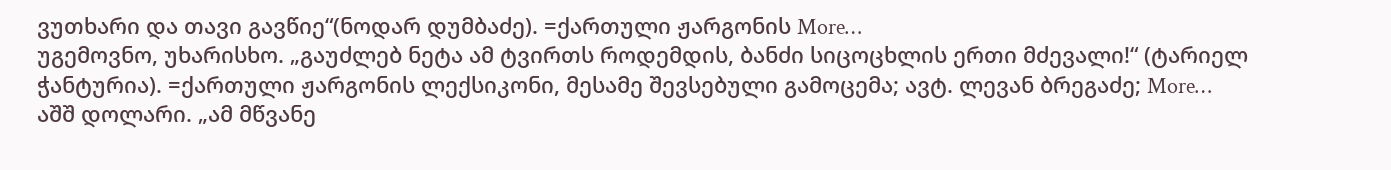ვუთხარი და თავი გავწიე“(ნოდარ დუმბაძე). =ქართული ჟარგონის More…
უგემოვნო, უხარისხო. „გაუძლებ ნეტა ამ ტვირთს როდემდის, ბანძი სიცოცხლის ერთი მძევალი!“ (ტარიელ ჭანტურია). =ქართული ჟარგონის ლექსიკონი, მესამე შევსებული გამოცემა; ავტ. ლევან ბრეგაძე; More…
აშშ დოლარი. „ამ მწვანე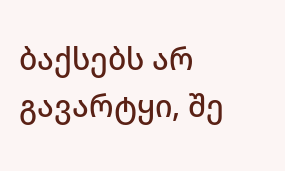ბაქსებს არ გავარტყი, შე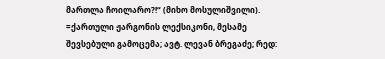მართლა ჩოილარო?!“ (მიხო მოსულიშვილი). =ქართული ჟარგონის ლექსიკონი, მესამე შევსებული გამოცემა; ავტ. ლევან ბრეგაძე; რედ: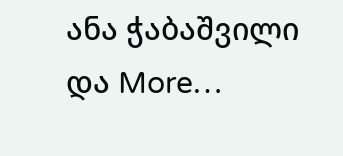ანა ჭაბაშვილი და More…